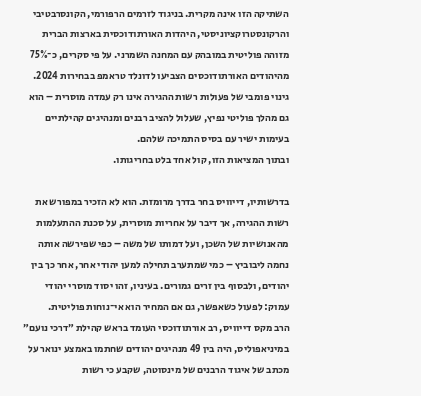השתיקה הזו אינה מקרית. בניגוד לזרמים הרפורמי, הקונסרבטיבי והרקונסטרוקציוניסטי, היהדות האורתודוכסית בארצות הברית מזוהה פוליטית במובהק עם המחנה השמרני. על פי סקרים, כ־75% מהיהודים האורתודוכסים הצביעו לדונלד טראמפ בבחירות 2024. גינוי פומבי של פעולות רשות ההגירה אינו רק עמדה מוסרית – הוא גם מהלך פוליטי נפיץ, שעלול להציב רבנים ומנהיגים קהילתיים בעימות ישיר עם בסיס התמיכה שלהם.
ובתוך המציאות הזו, קול אחד בלט בחריגותו.

בדרשותיו, דייוויס בחר בדרך מרומזת. הוא לא הזכיר במפורש את רשות ההגירה, אך דיבר על אחריות מוסרית, על סכנת ההתעלמות מהאנושיות של השכן, ועל דמותו של משה – כפי שפירשה אותה נחמה ליבוביץ – כמי שמתערב תחילה למען יהודי אחר, אחר כך בין יהודים, ולבסוף בין זרים גמורים. בעיניו, זהו יסוד מוסרי יהודי עמוק: לפעול כשאפשר, גם אם המחיר הוא אי־נוחות פוליטית.
הרב מקס דייוויס, רב אורתודוכסי העומד בראש קהילת ״דרכי נועם״ במיניאפוליס, היה בין 49 מנהיגים יהודים שחתמו באמצע ינואר על מכתב של איגוד הרבנים של מינסוטה, שקבע כי רשות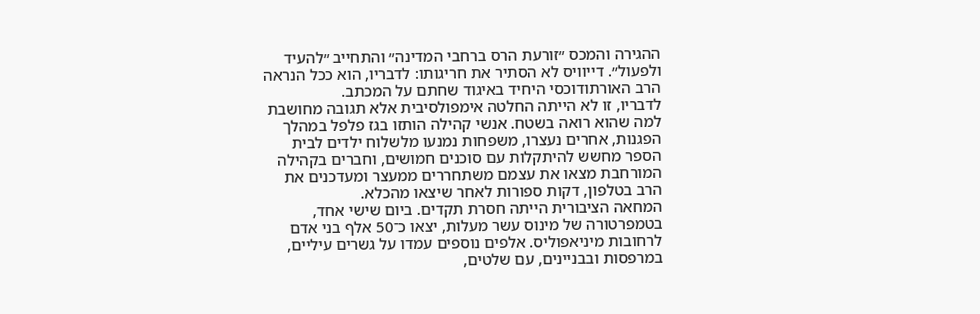ההגירה והמכס ״זורעת הרס ברחבי המדינה״ והתחייב ״להעיד ולפעול״. דייוויס לא הסתיר את חריגותו: לדבריו, הוא ככל הנראה הרב האורתודוכסי היחיד באיגוד שחתם על המכתב.
לדבריו, זו לא הייתה החלטה אימפולסיבית אלא תגובה מחושבת למה שהוא רואה בשטח. אנשי קהילה הותזו בגז פלפל במהלך הפגנות, אחרים נעצרו, משפחות נמנעו מלשלוח ילדים לבית הספר מחשש להיתקלות עם סוכנים חמושים, וחברים בקהילה המורחבת מצאו את עצמם משתחררים ממעצר ומעדכנים את הרב בטלפון, דקות ספורות לאחר שיצאו מהכלא.
המחאה הציבורית הייתה חסרת תקדים. ביום שישי אחד, בטמפרטורה של מינוס עשר מעלות, יצאו כ־50 אלף בני אדם לרחובות מיניאפוליס. אלפים נוספים עמדו על גשרים עיליים, במרפסות ובבניינים, עם שלטים,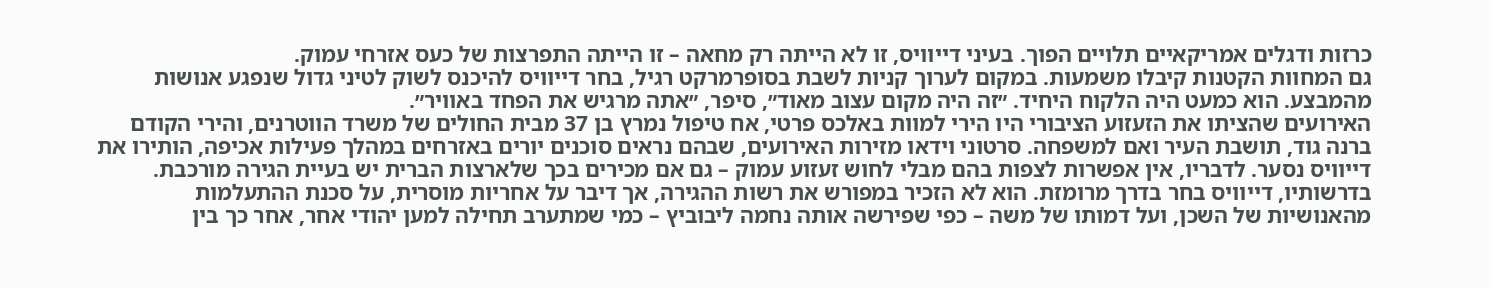כרזות ודגלים אמריקאיים תלויים הפוך. בעיני דייוויס, זו לא הייתה רק מחאה – זו הייתה התפרצות של כעס אזרחי עמוק.
גם המחוות הקטנות קיבלו משמעות. במקום לערוך קניות לשבת בסופרמרקט רגיל, בחר דייוויס להיכנס לשוק לטיני גדול שנפגע אנושות מהמבצע. הוא כמעט היה הלקוח היחיד. ״זה היה מקום עצוב מאוד״, סיפר, ״אתה מרגיש את הפחד באוויר״.
האירועים שהציתו את הזעזוע הציבורי היו הירי למוות באלכס פרטי, אח טיפול נמרץ בן 37 מבית החולים של משרד הווטרנים, והירי הקודם ברנה גוד, תושבת העיר ואם למשפחה. סרטוני וידאו מזירות האירועים, שבהם נראים סוכנים יורים באזרחים במהלך פעילות אכיפה, הותירו את דייוויס נסער. לדבריו, אין אפשרות לצפות בהם מבלי לחוש זעזוע עמוק – גם אם מכירים בכך שלארצות הברית יש בעיית הגירה מורכבת.
בדרשותיו, דייוויס בחר בדרך מרומזת. הוא לא הזכיר במפורש את רשות ההגירה, אך דיבר על אחריות מוסרית, על סכנת ההתעלמות מהאנושיות של השכן, ועל דמותו של משה – כפי שפירשה אותה נחמה ליבוביץ – כמי שמתערב תחילה למען יהודי אחר, אחר כך בין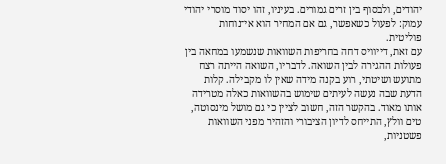יהודים, ולבסוף בין זרים גמורים. בעיניו, זהו יסוד מוסרי יהודי עמוק: לפעול כשאפשר, גם אם המחיר הוא אי־נוחות פוליטית.
עם זאת, דייוויס דחה בחריפות השוואות שנשמעו במחאה בין פעולות ההגירה לבין השואה. לדבריו, השואה הייתה רצח מתועש ושיטתי, רוע בקנה מידה שאין לו מקבילה. קלות הדעת שבה נעשה לעיתים שימוש בהשוואות כאלה מטרידה אותו מאוד. בהקשר הזה, חשוב לציין כי גם מושל מינסוטה, טים וולץ, התייחס לדיון הציבורי והזהיר מפני השוואות פשטניות,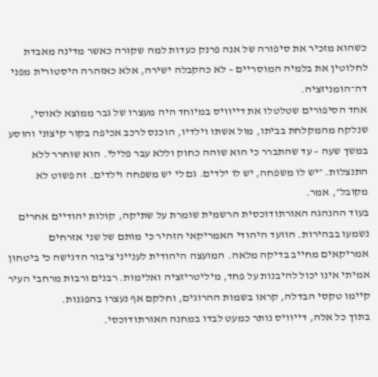כשהוא מזכיר את סיפורה של אנה פרנק כעדות למה שקורה כאשר מדינה מאבדת לחלוטין את בלמיה המוסריים – לא כהקבלה ישירה, אלא כאזהרה היסטורית מפני דה־הומניזציה.
אחד הסיפורים שטלטלו את דייוויס במיוחד היה מעצרו של גבר ממוצא לאוסי, שנלקח מהמקלחת בביתו, מול אשתו וילדיו, הוכנס לרכב אכיפה בקור קיצוני והוסע במשך שעה – עד שהתברר כי הוא שוהה כחוק וללא עבר פלילי. הוא שוחרר ללא התנצלות. ״יש לו משפחה, יש לו ילדים. גם לי יש משפחה וילדים. זה פשוט לא מקובל״, אמר.
בעוד ההנהגה האורתודוכסית הרשמית שומרת על שתיקה, קולות יהודיים אחרים נשמעו בבהירות. הוועד היהודי האמריקאי הזהיר כי מותם של שני אזרחים אמריקאים מחייב בדיקה מלאה. המועצה היהודית לענייני ציבור הדגישה כי ביטחון אמיתי אינו יכול להיבנות על פחד, מיליטריזציה ואלימות. רבנים ורבות מרחבי העיר קיימו טקסי הבדלה, קראו בשמות ההרוגים, וחלקם אף נעצרו בהפגנות.
בתוך כל אלה, דייוויס נותר כמעט לבדו במחנה האורתודוכסי.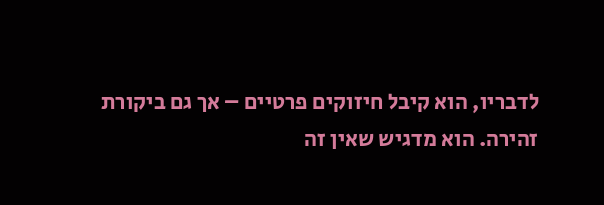לדבריו, הוא קיבל חיזוקים פרטיים – אך גם ביקורת זהירה. הוא מדגיש שאין זה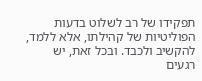תפקידו של רב לשלוט בדעות הפוליטיות של קהילתו, אלא ללמד, להקשיב ולכבד. ובכל זאת, יש רגעים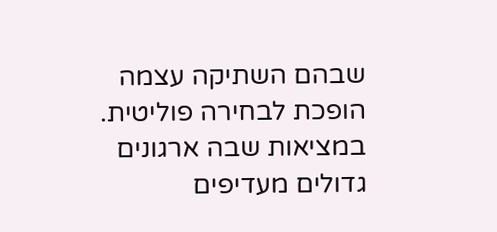שבהם השתיקה עצמה הופכת לבחירה פוליטית.
במציאות שבה ארגונים גדולים מעדיפים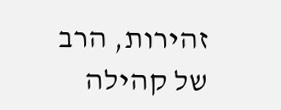זהירות, הרב של קהילה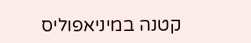קטנה במיניאפוליס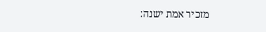מזכיר אמת ישנה: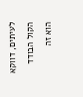לעיתים, דווקא הקול הבודד הוא זה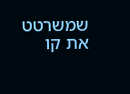שמשרטט את קו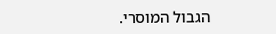הגבול המוסרי.